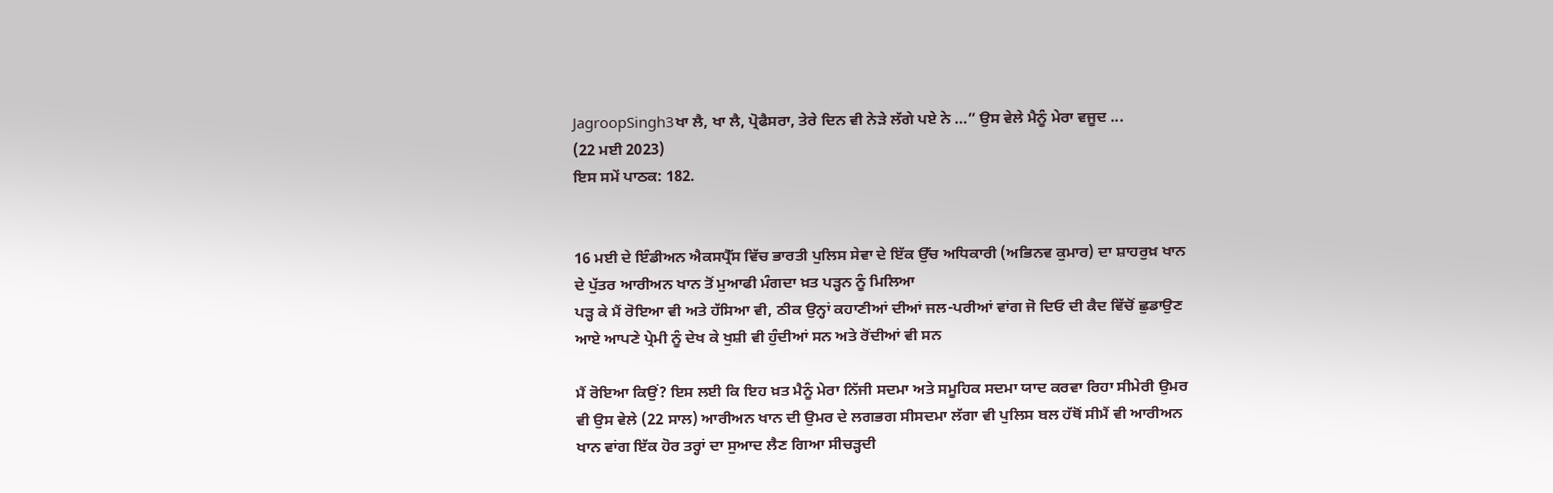JagroopSingh3ਖਾ ਲੈ, ਖਾ ਲੈ, ਪ੍ਰੋਫੈਸਰਾ, ਤੇਰੇ ਦਿਨ ਵੀ ਨੇੜੇ ਲੱਗੇ ਪਏ ਨੇ …” ਉਸ ਵੇਲੇ ਮੈਨੂੰ ਮੇਰਾ ਵਜੂਦ ...
(22 ਮਈ 2023)
ਇਸ ਸਮੇਂ ਪਾਠਕ: 182.


16 ਮਈ ਦੇ ਇੰਡੀਅਨ ਐਕਸਪ੍ਰੈੱਸ ਵਿੱਚ ਭਾਰਤੀ ਪੁਲਿਸ ਸੇਵਾ ਦੇ ਇੱਕ ਉੱਚ ਅਧਿਕਾਰੀ (ਅਭਿਨਵ ਕੁਮਾਰ) ਦਾ ਸ਼ਾਹਰੁਖ਼ ਖਾਨ ਦੇ ਪੁੱਤਰ ਆਰੀਅਨ ਖਾਨ ਤੋਂ ਮੁਆਫੀ ਮੰਗਦਾ ਖ਼ਤ ਪੜ੍ਹਨ ਨੂੰ ਮਿਲਿਆ
ਪੜ੍ਹ ਕੇ ਮੈਂ ਰੋਇਆ ਵੀ ਅਤੇ ਹੱਸਿਆ ਵੀ, ਠੀਕ ਉਨ੍ਹਾਂ ਕਹਾਣੀਆਂ ਦੀਆਂ ਜਲ-ਪਰੀਆਂ ਵਾਂਗ ਜੋ ਦਿਓ ਦੀ ਕੈਦ ਵਿੱਚੋਂ ਛੁਡਾਉਣ ਆਏ ਆਪਣੇ ਪ੍ਰੇਮੀ ਨੂੰ ਦੇਖ ਕੇ ਖੁਸ਼ੀ ਵੀ ਹੁੰਦੀਆਂ ਸਨ ਅਤੇ ਰੋਂਦੀਆਂ ਵੀ ਸਨ

ਮੈਂ ਰੋਇਆ ਕਿਉਂ? ਇਸ ਲਈ ਕਿ ਇਹ ਖ਼ਤ ਮੈਨੂੰ ਮੇਰਾ ਨਿੱਜੀ ਸਦਮਾ ਅਤੇ ਸਮੂਹਿਕ ਸਦਮਾ ਯਾਦ ਕਰਵਾ ਰਿਹਾ ਸੀਮੇਰੀ ਉਮਰ ਵੀ ਉਸ ਵੇਲੇ (22 ਸਾਲ) ਆਰੀਅਨ ਖਾਨ ਦੀ ਉਮਰ ਦੇ ਲਗਭਗ ਸੀਸਦਮਾ ਲੱਗਾ ਵੀ ਪੁਲਿਸ ਬਲ ਹੱਥੋਂ ਸੀਮੈਂ ਵੀ ਆਰੀਅਨ ਖਾਨ ਵਾਂਗ ਇੱਕ ਹੋਰ ਤਰ੍ਹਾਂ ਦਾ ਸੁਆਦ ਲੈਣ ਗਿਆ ਸੀਚੜ੍ਹਦੀ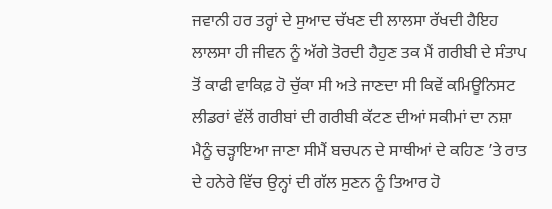ਜਵਾਨੀ ਹਰ ਤਰ੍ਹਾਂ ਦੇ ਸੁਆਦ ਚੱਖਣ ਦੀ ਲਾਲਸਾ ਰੱਖਦੀ ਹੈਇਹ ਲਾਲਸਾ ਹੀ ਜੀਵਨ ਨੂੰ ਅੱਗੇ ਤੋਰਦੀ ਹੈਹੁਣ ਤਕ ਮੈਂ ਗਰੀਬੀ ਦੇ ਸੰਤਾਪ ਤੋਂ ਕਾਫੀ ਵਾਕਿਫ਼ ਹੋ ਚੁੱਕਾ ਸੀ ਅਤੇ ਜਾਣਦਾ ਸੀ ਕਿਵੇਂ ਕਮਿਊਨਿਸਟ ਲੀਡਰਾਂ ਵੱਲੋਂ ਗਰੀਬਾਂ ਦੀ ਗਰੀਬੀ ਕੱਟਣ ਦੀਆਂ ਸਕੀਮਾਂ ਦਾ ਨਸ਼ਾ ਮੈਨੂੰ ਚੜ੍ਹਾਇਆ ਜਾਣਾ ਸੀਮੈਂ ਬਚਪਨ ਦੇ ਸਾਥੀਆਂ ਦੇ ਕਹਿਣ ’ਤੇ ਰਾਤ ਦੇ ਹਨੇਰੇ ਵਿੱਚ ਉਨ੍ਹਾਂ ਦੀ ਗੱਲ ਸੁਣਨ ਨੂੰ ਤਿਆਰ ਹੋ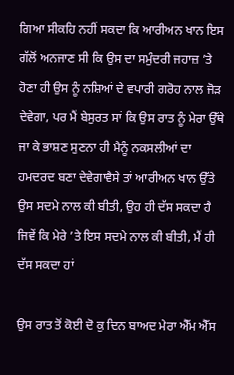ਗਿਆ ਸੀਕਹਿ ਨਹੀਂ ਸਕਦਾ ਕਿ ਆਰੀਅਨ ਖਾਨ ਇਸ ਗੱਲੋਂ ਅਨਜਾਣ ਸੀ ਕਿ ਉਸ ਦਾ ਸਮੁੰਦਰੀ ਜਹਾਜ਼ ’ਤੇ ਹੋਣਾ ਹੀ ਉਸ ਨੂੰ ਨਸ਼ਿਆਂ ਦੇ ਵਪਾਰੀ ਗਰੋਹ ਨਾਲ ਜੋੜ ਦੇਵੇਗਾ, ਪਰ ਮੈਂ ਬੇਸੁਰਤ ਸਾਂ ਕਿ ਉਸ ਰਾਤ ਨੂੰ ਮੇਰਾ ਉੱਥੇ ਜਾ ਕੇ ਭਾਸ਼ਣ ਸੁਣਨਾ ਹੀ ਮੈਨੂੰ ਨਕਸਲੀਆਂ ਦਾ ਹਮਦਰਦ ਬਣਾ ਦੇਵੇਗਾਵੈਸੇ ਤਾਂ ਆਰੀਅਨ ਖਾਨ ਉੱਤੇ ਉਸ ਸਦਮੇ ਨਾਲ ਕੀ ਬੀਤੀ, ਉਹ ਹੀ ਦੱਸ ਸਕਦਾ ਹੈ ਜਿਵੇਂ ਕਿ ਮੇਰੇ ’ਤੇ ਇਸ ਸਦਮੇ ਨਾਲ ਕੀ ਬੀਤੀ, ਮੈਂ ਹੀ ਦੱਸ ਸਕਦਾ ਹਾਂ

ਉਸ ਰਾਤ ਤੋਂ ਕੋਈ ਦੋ ਕੁ ਦਿਨ ਬਾਅਦ ਮੇਰਾ ਐੱਮ ਐੱਸ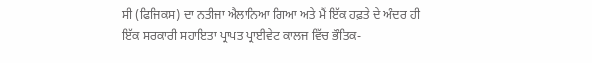ਸੀ (ਫਿਜਿਕਸ) ਦਾ ਨਤੀਜਾ ਐਲਾਨਿਆ ਗਿਆ ਅਤੇ ਮੈਂ ਇੱਕ ਹਫ਼ਤੇ ਦੇ ਅੰਦਰ ਹੀ ਇੱਕ ਸਰਕਾਰੀ ਸਹਾਇਤਾ ਪ੍ਰਾਪਤ ਪ੍ਰਾਈਵੇਟ ਕਾਲਜ ਵਿੱਚ ਭੌਤਿਕ-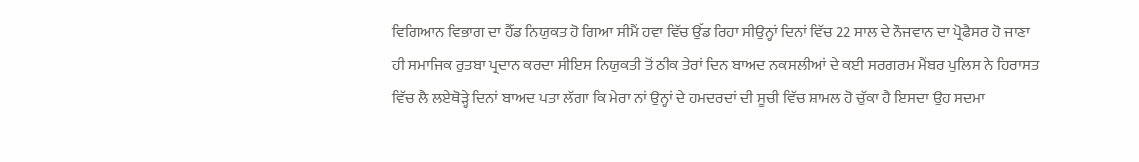ਵਿਗਿਆਨ ਵਿਭਾਗ ਦਾ ਹੈੱਡ ਨਿਯੁਕਤ ਹੋ ਗਿਆ ਸੀਮੈਂ ਹਵਾ ਵਿੱਚ ਉੱਡ ਰਿਹਾ ਸੀਉਨ੍ਹਾਂ ਦਿਨਾਂ ਵਿੱਚ 22 ਸਾਲ ਦੇ ਨੌਜਵਾਨ ਦਾ ਪ੍ਰੋਫੈਸਰ ਹੋ ਜਾਣਾ ਹੀ ਸਮਾਜਿਕ ਰੁਤਬਾ ਪ੍ਰਦਾਨ ਕਰਦਾ ਸੀਇਸ ਨਿਯੁਕਤੀ ਤੋਂ ਠੀਕ ਤੇਰਾਂ ਦਿਨ ਬਾਅਦ ਨਕਸਲੀਆਂ ਦੇ ਕਈ ਸਰਗਰਮ ਮੈਂਬਰ ਪੁਲਿਸ ਨੇ ਹਿਰਾਸਤ ਵਿੱਚ ਲੈ ਲਏਥੋੜ੍ਹੇ ਦਿਨਾਂ ਬਾਅਦ ਪਤਾ ਲੱਗਾ ਕਿ ਮੇਰਾ ਨਾਂ ਉਨ੍ਹਾਂ ਦੇ ਹਮਦਰਦਾਂ ਦੀ ਸੂਚੀ ਵਿੱਚ ਸ਼ਾਮਲ ਹੋ ਚੁੱਕਾ ਹੈ ਇਸਦਾ ਉਹ ਸਦਮਾ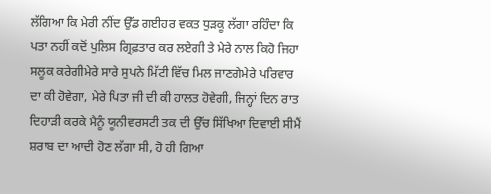ਲੱਗਿਆ ਕਿ ਮੇਰੀ ਨੀਂਦ ਉੱਡ ਗਈਹਰ ਵਕਤ ਧੁੜਕੂ ਲੱਗਾ ਰਹਿੰਦਾ ਕਿ ਪਤਾ ਨਹੀਂ ਕਦੋਂ ਪੁਲਿਸ ਗ੍ਰਿਫ਼ਤਾਰ ਕਰ ਲਏਗੀ ਤੇ ਮੇਰੇ ਨਾਲ ਕਿਹੋ ਜਿਹਾ ਸਲੂਕ ਕਰੇਗੀਮੇਰੇ ਸਾਰੇ ਸੁਪਨੇ ਮਿੱਟੀ ਵਿੱਚ ਮਿਲ ਜਾਣਗੇਮੇਰੇ ਪਰਿਵਾਰ ਦਾ ਕੀ ਹੋਵੇਗਾ, ਮੇਰੇ ਪਿਤਾ ਜੀ ਦੀ ਕੀ ਹਾਲਤ ਹੋਵੇਗੀ, ਜਿਨ੍ਹਾਂ ਦਿਨ ਰਾਤ ਦਿਹਾੜੀ ਕਰਕੇ ਮੈਨੂੰ ਯੂਨੀਵਰਸਟੀ ਤਕ ਦੀ ਉੱਚ ਸਿੱਖਿਆ ਦਿਵਾਈ ਸੀਮੈਂ ਸ਼ਰਾਬ ਦਾ ਆਦੀ ਹੋਣ ਲੱਗਾ ਸੀ, ਹੋ ਹੀ ਗਿਆ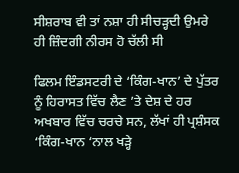ਸੀਸ਼ਰਾਬ ਵੀ ਤਾਂ ਨਸ਼ਾ ਹੀ ਸੀਚੜ੍ਹਦੀ ਉਮਰੇ ਹੀ ਜ਼ਿੰਦਗੀ ਨੀਰਸ ਹੋ ਚੱਲੀ ਸੀ

ਫਿਲਮ ਇੰਡਸਟਰੀ ਦੇ ‘ਕਿੰਗ-ਖਾਨ’ ਦੇ ਪੁੱਤਰ ਨੂੰ ਹਿਰਾਸਤ ਵਿੱਚ ਲੈਣ ’ਤੇ ਦੇਸ਼ ਦੇ ਹਰ ਅਖਬਾਰ ਵਿੱਚ ਚਰਚੇ ਸਨ, ਲੱਖਾਂ ਹੀ ਪ੍ਰਸ਼ੰਸਕ ‘ਕਿੰਗ-ਖਾਨ ‘ਨਾਲ ਖੜ੍ਹੇ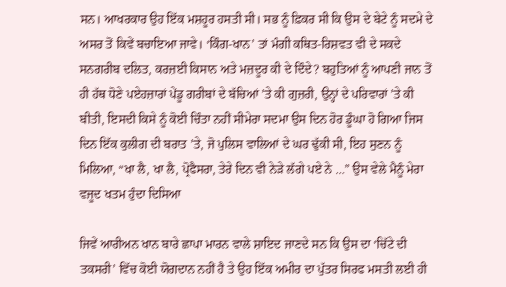ਸਨ। ਆਖਰਕਾਰ ਉਹ ਇੱਕ ਮਸ਼ਹੂਰ ਹਸਤੀ ਸੀ। ਸਭ ਨੂੰ ਫ਼ਿਕਰ ਸੀ ਕਿ ਉਸ ਦੇ ਬੇਟੇ ਨੂੰ ਸਦਮੇ ਦੇ ਅਸਰ ਤੋਂ ਕਿਵੇਂ ਬਚਾਇਆ ਜਾਵੇ। ‘ਕਿੰਗ-ਖਾਨ’ ਤਾਂ ਮੰਗੀ ਕਥਿਤ-ਰਿਸ਼ਵਤ ਵੀ ਦੇ ਸਕਦੇ ਸਨਗਰੀਬ ਦਲਿਤ, ਕਰਜ਼ਈ ਕਿਸਾਨ ਅਤੇ ਮਜ਼ਦੂਰ ਕੀ ਦੇ ਦਿੰਦੇ? ਬਹੁਤਿਆਂ ਨੂੰ ਆਪਣੀ ਜਾਨ ਤੋਂ ਹੀ ਹੱਥ ਧੋਣੇ ਪਏਹਜ਼ਾਰਾਂ ਪੇਂਡੂ ਗਰੀਬਾਂ ਦੇ ਬੱਚਿਆਂ ’ਤੇ ਕੀ ਗੁਜ਼ਰੀ, ਉਨ੍ਹਾਂ ਦੇ ਪਰਿਵਾਰਾਂ ’ਤੇ ਕੀ ਬੀਤੀ, ਇਸਦੀ ਕਿਸੇ ਨੂੰ ਕੋਈ ਚਿੰਤਾ ਨਹੀਂ ਸੀਮੇਰਾ ਸਦਮਾ ਉਸ ਦਿਨ ਹੋਰ ਡੂੰਘਾ ਹੋ ਗਿਆ ਜਿਸ ਦਿਨ ਇੱਕ ਕੁਲੀਗ ਦੀ ਬਰਾਤ ’ਤੇ, ਜੋ ਪੁਲਿਸ ਵਾਲਿਆਂ ਦੇ ਘਰ ਢੁੱਕੀ ਸੀ, ਇਹ ਸੁਣਨ ਨੂੰ ਮਿਲਿਆ, “ਖਾ ਲੈ, ਖਾ ਲੈ, ਪ੍ਰੋਫੈਸਰਾ, ਤੇਰੇ ਦਿਨ ਵੀ ਨੇੜੇ ਲੱਗੇ ਪਏ ਨੇ …” ਉਸ ਵੇਲੇ ਮੈਨੂੰ ਮੇਰਾ ਵਜੂਦ ਖਤਮ ਹੁੰਦਾ ਦਿਸਿਆ

ਜਿਵੇਂ ਆਰੀਅਨ ਖਾਨ ਬਾਰੇ ਛਾਪਾ ਮਾਰਨ ਵਾਲੇ ਸ਼ਾਇਦ ਜਾਣਦੇ ਸਨ ਕਿ ਉਸ ਦਾ ‘ਚਿੱਟੇ ਦੀ ਤਕਸਰੀ’ ਵਿੱਚ ਕੋਈ ਯੋਗਦਾਨ ਨਹੀਂ ਹੈ ਤੇ ਉਹ ਇੱਕ ਅਮੀਰ ਦਾ ਪੁੱਤਰ ਸਿਰਫ ਮਸਤੀ ਲਈ ਹੀ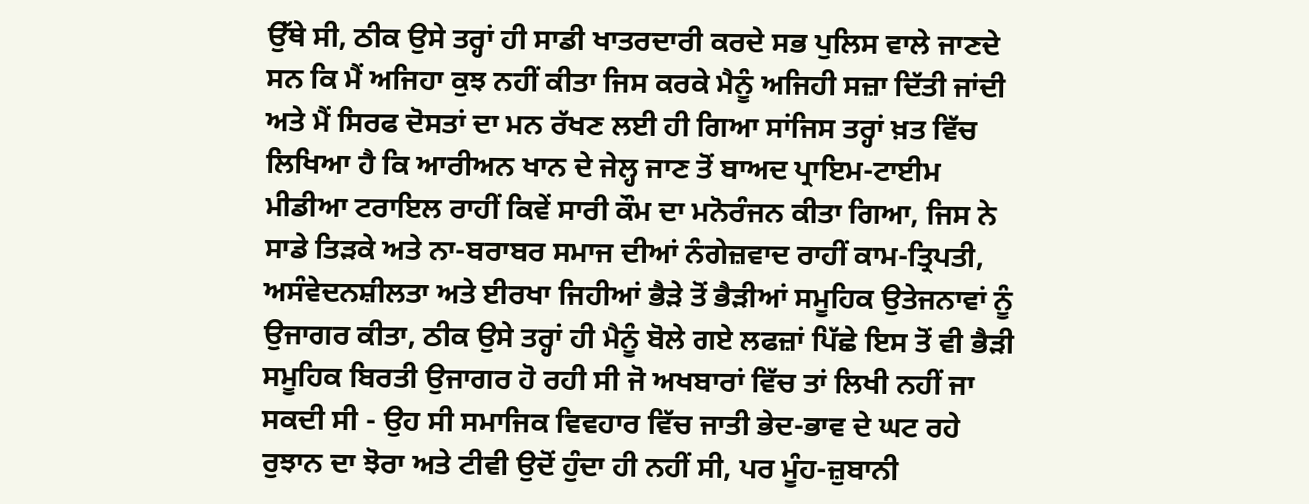ਉੱਥੇ ਸੀ, ਠੀਕ ਉਸੇ ਤਰ੍ਹਾਂ ਹੀ ਸਾਡੀ ਖਾਤਰਦਾਰੀ ਕਰਦੇ ਸਭ ਪੁਲਿਸ ਵਾਲੇ ਜਾਣਦੇ ਸਨ ਕਿ ਮੈਂ ਅਜਿਹਾ ਕੁਝ ਨਹੀਂ ਕੀਤਾ ਜਿਸ ਕਰਕੇ ਮੈਨੂੰ ਅਜਿਹੀ ਸਜ਼ਾ ਦਿੱਤੀ ਜਾਂਦੀ ਅਤੇ ਮੈਂ ਸਿਰਫ ਦੋਸਤਾਂ ਦਾ ਮਨ ਰੱਖਣ ਲਈ ਹੀ ਗਿਆ ਸਾਂਜਿਸ ਤਰ੍ਹਾਂ ਖ਼ਤ ਵਿੱਚ ਲਿਖਿਆ ਹੈ ਕਿ ਆਰੀਅਨ ਖਾਨ ਦੇ ਜੇਲ੍ਹ ਜਾਣ ਤੋਂ ਬਾਅਦ ਪ੍ਰਾਇਮ-ਟਾਈਮ ਮੀਡੀਆ ਟਰਾਇਲ ਰਾਹੀਂ ਕਿਵੇਂ ਸਾਰੀ ਕੌਮ ਦਾ ਮਨੋਰੰਜਨ ਕੀਤਾ ਗਿਆ, ਜਿਸ ਨੇ ਸਾਡੇ ਤਿੜਕੇ ਅਤੇ ਨਾ-ਬਰਾਬਰ ਸਮਾਜ ਦੀਆਂ ਨੰਗੇਜ਼ਵਾਦ ਰਾਹੀਂ ਕਾਮ-ਤ੍ਰਿਪਤੀ, ਅਸੰਵੇਦਨਸ਼ੀਲਤਾ ਅਤੇ ਈਰਖਾ ਜਿਹੀਆਂ ਭੈੜੇ ਤੋਂ ਭੈੜੀਆਂ ਸਮੂਹਿਕ ਉਤੇਜਨਾਵਾਂ ਨੂੰ ਉਜਾਗਰ ਕੀਤਾ, ਠੀਕ ਉਸੇ ਤਰ੍ਹਾਂ ਹੀ ਮੈਨੂੰ ਬੋਲੇ ਗਏ ਲਫਜ਼ਾਂ ਪਿੱਛੇ ਇਸ ਤੋਂ ਵੀ ਭੈੜੀ ਸਮੂਹਿਕ ਬਿਰਤੀ ਉਜਾਗਰ ਹੋ ਰਹੀ ਸੀ ਜੋ ਅਖਬਾਰਾਂ ਵਿੱਚ ਤਾਂ ਲਿਖੀ ਨਹੀਂ ਜਾ ਸਕਦੀ ਸੀ - ਉਹ ਸੀ ਸਮਾਜਿਕ ਵਿਵਹਾਰ ਵਿੱਚ ਜਾਤੀ ਭੇਦ-ਭਾਵ ਦੇ ਘਟ ਰਹੇ ਰੁਝਾਨ ਦਾ ਝੋਰਾ ਅਤੇ ਟੀਵੀ ਉਦੋਂ ਹੁੰਦਾ ਹੀ ਨਹੀਂ ਸੀ, ਪਰ ਮੂੰਹ-ਜ਼ੁਬਾਨੀ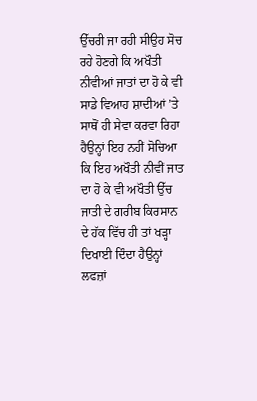ਉੱਚਰੀ ਜਾ ਰਹੀ ਸੀਉਹ ਸੋਚ ਰਹੇ ਹੋਣਗੇ ਕਿ ਅਖੌਤੀ ਨੀਵੀਆਂ ਜਾਤਾਂ ਦਾ ਹੋ ਕੇ ਵੀ ਸਾਡੇ ਵਿਆਹ ਸ਼ਾਦੀਆਂ ’ਤੇ ਸਾਥੋਂ ਹੀ ਸੇਵਾ ਕਰਵਾ ਰਿਹਾ ਹੈਉਨ੍ਹਾਂ ਇਹ ਨਹੀਂ ਸੋਚਿਆ ਕਿ ਇਹ ਅਖੌਤੀ ਨੀਵੀਂ ਜਾਤ ਦਾ ਹੋ ਕੇ ਵੀ ਅਖੌਤੀ ਉੱਚ ਜਾਤੀ ਦੇ ਗਰੀਬ ਕਿਰਸਾਨ ਦੇ ਹੱਕ ਵਿੱਚ ਹੀ ਤਾਂ ਖੜ੍ਹਾ ਦਿਖਾਈ ਦਿੰਦਾ ਹੈਉਨ੍ਹਾਂ ਲਫਜ਼ਾਂ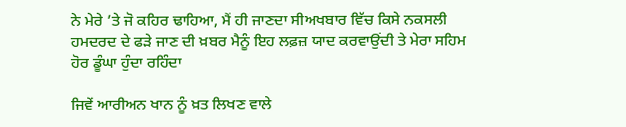ਨੇ ਮੇਰੇ ’ਤੇ ਜੋ ਕਹਿਰ ਢਾਹਿਆ, ਮੈਂ ਹੀ ਜਾਣਦਾ ਸੀਅਖਬਾਰ ਵਿੱਚ ਕਿਸੇ ਨਕਸਲੀ ਹਮਦਰਦ ਦੇ ਫੜੇ ਜਾਣ ਦੀ ਖ਼ਬਰ ਮੈਨੂੰ ਇਹ ਲਫ਼ਜ਼ ਯਾਦ ਕਰਵਾਉਂਦੀ ਤੇ ਮੇਰਾ ਸਹਿਮ ਹੋਰ ਡੂੰਘਾ ਹੁੰਦਾ ਰਹਿੰਦਾ

ਜਿਵੇਂ ਆਰੀਅਨ ਖਾਨ ਨੂੰ ਖ਼ਤ ਲਿਖਣ ਵਾਲੇ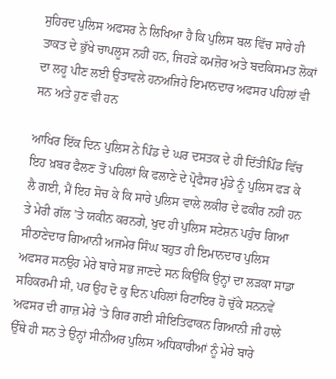ਸੁਹਿਰਦ ਪੁਲਿਸ ਅਫਸਰ ਨੇ ਲਿਖਿਆ ਹੈ ਕਿ ਪੁਲਿਸ ਬਲ ਵਿੱਚ ਸਾਰੇ ਹੀ ਤਾਕਤ ਦੇ ਭੁੱਖੇ ਚਾਪਲੂਸ ਨਹੀਂ ਹਨ, ਜਿਹੜੇ ਕਮਜ਼ੋਰ ਅਤੇ ਬਦਕਿਸਮਤ ਲੋਕਾਂ ਦਾ ਲਹੂ ਪੀਣ ਲਈ ਉਤਾਵਲੇ ਹਨਅਜਿਹੇ ਇਮਾਨਦਾਰ ਅਫਸਰ ਪਹਿਲਾਂ ਵੀ ਸਨ ਅਤੇ ਹੁਣ ਵੀ ਹਨ

ਆਖਿਰ ਇੱਕ ਦਿਨ ਪੁਲਿਸ ਨੇ ਪਿੰਡ ਦੇ ਘਰ ਦਸਤਕ ਦੇ ਹੀ ਦਿੱਤੀਪਿੰਡ ਵਿੱਚ ਇਹ ਖ਼ਬਰ ਫੈਲਣ ਤੋਂ ਪਹਿਲਾਂ ਕਿ ਫਲਾਣੇ ਦੇ ਪ੍ਰੋਫੈਸਰ ਮੁੰਡੇ ਨੂੰ ਪੁਲਿਸ ਫੜ ਕੇ ਲੈ ਗਈ, ਮੈਂ ਇਹ ਸੋਚ ਕੇ ਕਿ ਸਾਰੇ ਪੁਲਿਸ ਵਾਲੇ ਲਕੀਰ ਦੇ ਫਕੀਰ ਨਹੀਂ ਹਨ ਤੇ ਮੇਰੀ ਗੱਲ ’ਤੇ ਯਕੀਨ ਕਰਨਗੇ, ਖੁਦ ਹੀ ਪੁਲਿਸ ਸਟੇਸ਼ਨ ਪਹੁੰਚ ਗਿਆ ਸੀਠਾਣੇਦਾਰ ਗਿਆਨੀ ਅਜਮੇਰ ਸਿੰਘ ਬਹੁਤ ਹੀ ਇਮਾਨਦਾਰ ਪੁਲਿਸ ਅਫਸਰ ਸਨਉਹ ਮੇਰੇ ਬਾਰੇ ਸਭ ਜਾਣਦੇ ਸਨ ਕਿਉਂਕਿ ਉਨ੍ਹਾਂ ਦਾ ਲੜਕਾ ਸਾਡਾ ਸਹਿਕਰਮੀ ਸੀ, ਪਰ ਉਹ ਦੋ ਕੁ ਦਿਨ ਪਹਿਲਾਂ ਰਿਟਾਇਰ ਹੋ ਚੁੱਕੇ ਸਨਨਵੇਂ ਅਫਸਰ ਦੀ ਗਾਜ਼ ਮੇਰੇ ’ਤੇ ਗਿਰ ਗਈ ਸੀਇਤਿਫਾਕਨ ਗਿਆਨੀ ਜੀ ਹਾਲੇ ਉੱਥੇ ਹੀ ਸਨ ਤੇ ਉਨ੍ਹਾਂ ਸੀਨੀਅਰ ਪੁਲਿਸ ਅਧਿਕਾਰੀਆਂ ਨੂੰ ਮੇਰੇ ਬਾਰੇ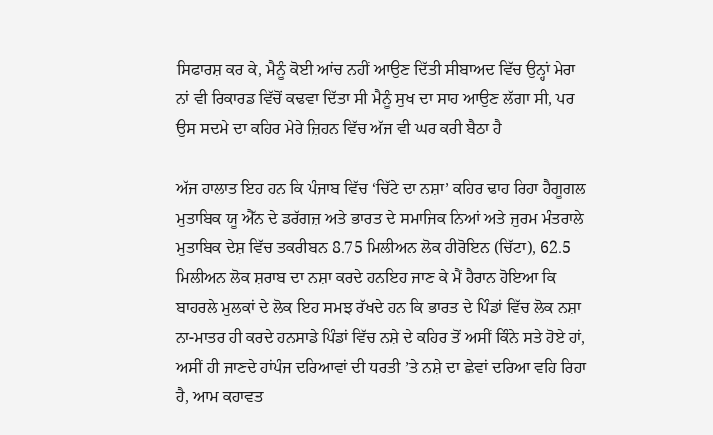ਸਿਫਾਰਸ਼ ਕਰ ਕੇ, ਮੈਨੂੰ ਕੋਈ ਆਂਚ ਨਹੀਂ ਆਉਣ ਦਿੱਤੀ ਸੀਬਾਅਦ ਵਿੱਚ ਉਨ੍ਹਾਂ ਮੇਰਾ ਨਾਂ ਵੀ ਰਿਕਾਰਡ ਵਿੱਚੋਂ ਕਢਵਾ ਦਿੱਤਾ ਸੀ ਮੈਨੂੰ ਸੁਖ ਦਾ ਸਾਹ ਆਉਣ ਲੱਗਾ ਸੀ, ਪਰ ਉਸ ਸਦਮੇ ਦਾ ਕਹਿਰ ਮੇਰੇ ਜ਼ਿਹਨ ਵਿੱਚ ਅੱਜ ਵੀ ਘਰ ਕਰੀ ਬੈਠਾ ਹੈ

ਅੱਜ ਹਾਲਾਤ ਇਹ ਹਨ ਕਿ ਪੰਜਾਬ ਵਿੱਚ ‘ਚਿੱਟੇ ਦਾ ਨਸ਼ਾ’ ਕਹਿਰ ਢਾਹ ਰਿਹਾ ਹੈਗੂਗਲ ਮੁਤਾਬਿਕ ਯੂ ਐੱਨ ਦੇ ਡਰੱਗਜ਼ ਅਤੇ ਭਾਰਤ ਦੇ ਸਮਾਜਿਕ ਨਿਆਂ ਅਤੇ ਜੁਰਮ ਮੰਤਰਾਲੇ ਮੁਤਾਬਿਕ ਦੇਸ਼ ਵਿੱਚ ਤਕਰੀਬਨ 8.75 ਮਿਲੀਅਨ ਲੋਕ ਹੀਰੋਇਨ (ਚਿੱਟਾ), 62.5 ਮਿਲੀਅਨ ਲੋਕ ਸ਼ਰਾਬ ਦਾ ਨਸ਼ਾ ਕਰਦੇ ਹਨਇਹ ਜਾਣ ਕੇ ਮੈਂ ਹੈਰਾਨ ਹੋਇਆ ਕਿ ਬਾਹਰਲੇ ਮੁਲਕਾਂ ਦੇ ਲੋਕ ਇਹ ਸਮਝ ਰੱਖਦੇ ਹਨ ਕਿ ਭਾਰਤ ਦੇ ਪਿੰਡਾਂ ਵਿੱਚ ਲੋਕ ਨਸ਼ਾ ਨਾ-ਮਾਤਰ ਹੀ ਕਰਦੇ ਹਨਸਾਡੇ ਪਿੰਡਾਂ ਵਿੱਚ ਨਸ਼ੇ ਦੇ ਕਹਿਰ ਤੋਂ ਅਸੀਂ ਕਿੰਨੇ ਸਤੇ ਹੋਏ ਹਾਂ, ਅਸੀਂ ਹੀ ਜਾਣਦੇ ਹਾਂਪੰਜ ਦਰਿਆਵਾਂ ਦੀ ਧਰਤੀ ’ਤੇ ਨਸ਼ੇ ਦਾ ਛੇਵਾਂ ਦਰਿਆ ਵਹਿ ਰਿਹਾ ਹੈ, ਆਮ ਕਹਾਵਤ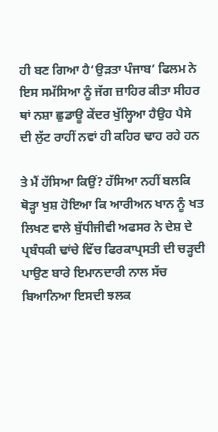ਹੀ ਬਣ ਗਿਆ ਹੈ‘ਉੜਤਾ ਪੰਜਾਬ’ ਫਿਲਮ ਨੇ ਇਸ ਸਮੱਸਿਆ ਨੂੰ ਜੱਗ ਜ਼ਾਹਿਰ ਕੀਤਾ ਸੀਹਰ ਥਾਂ ਨਸ਼ਾ ਛੁਡਾਊ ਕੇਂਦਰ ਖੁੱਲ੍ਹਿਆ ਹੈਉਹ ਪੈਸੇ ਦੀ ਲੁੱਟ ਰਾਹੀਂ ਨਵਾਂ ਹੀ ਕਹਿਰ ਢਾਹ ਰਹੇ ਹਨ

ਤੇ ਮੈਂ ਹੱਸਿਆ ਕਿਉਂ? ਹੱਸਿਆ ਨਹੀਂ ਬਲਕਿ ਥੋੜ੍ਹਾ ਖੁਸ਼ ਹੋਇਆ ਕਿ ਆਰੀਅਨ ਖਾਨ ਨੂੰ ਖਤ ਲਿਖਣ ਵਾਲੇ ਬੁੱਧੀਜੀਵੀ ਅਫਸਰ ਨੇ ਦੇਸ਼ ਦੇ ਪ੍ਰਬੰਧਕੀ ਢਾਂਚੇ ਵਿੱਚ ਫਿਰਕਾਪ੍ਰਸਤੀ ਦੀ ਚੜ੍ਹਦੀ ਪਾਉਣ ਬਾਰੇ ਇਮਾਨਦਾਰੀ ਨਾਲ ਸੱਚ ਬਿਆਨਿਆ ਇਸਦੀ ਝਲਕ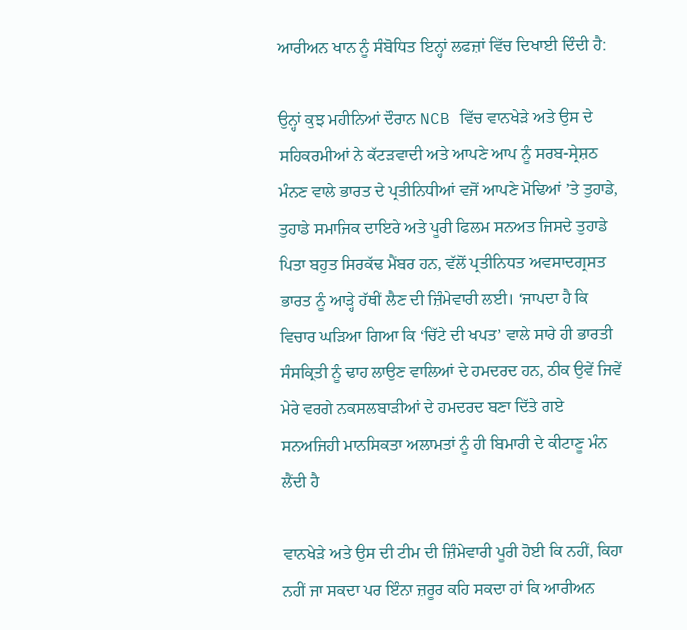ਆਰੀਅਨ ਖਾਨ ਨੂੰ ਸੰਬੋਧਿਤ ਇਨ੍ਹਾਂ ਲਫਜ਼ਾਂ ਵਿੱਚ ਦਿਖਾਈ ਦਿੰਦੀ ਹੈ:

ਉਨ੍ਹਾਂ ਕੁਝ ਮਹੀਨਿਆਂ ਦੌਰਾਨ NCB ਵਿੱਚ ਵਾਨਖੇੜੇ ਅਤੇ ਉਸ ਦੇ ਸਹਿਕਰਮੀਆਂ ਨੇ ਕੱਟੜਵਾਦੀ ਅਤੇ ਆਪਣੇ ਆਪ ਨੂੰ ਸਰਬ-ਸ੍ਰੇਸ਼ਠ ਮੰਨਣ ਵਾਲੇ ਭਾਰਤ ਦੇ ਪ੍ਰਤੀਨਿਧੀਆਂ ਵਜੋਂ ਆਪਣੇ ਮੋਢਿਆਂ ’ਤੇ ਤੁਹਾਡੇ, ਤੁਹਾਡੇ ਸਮਾਜਿਕ ਦਾਇਰੇ ਅਤੇ ਪੂਰੀ ਫਿਲਮ ਸਨਅਤ ਜਿਸਦੇ ਤੁਹਾਡੇ ਪਿਤਾ ਬਹੁਤ ਸਿਰਕੱਢ ਮੈਂਬਰ ਹਨ, ਵੱਲੋਂ ਪ੍ਰਤੀਨਿਧਤ ਅਵਸਾਦਗ੍ਰਸਤ ਭਾਰਤ ਨੂੰ ਆੜ੍ਹੇ ਹੱਥੀਂ ਲੈਣ ਦੀ ਜ਼ਿੰਮੇਵਾਰੀ ਲਈ। ‘ਜਾਪਦਾ ਹੈ ਕਿ ਵਿਚਾਰ ਘੜਿਆ ਗਿਆ ਕਿ ‘ਚਿੱਟੇ ਦੀ ਖਪਤ’ ਵਾਲੇ ਸਾਰੇ ਹੀ ਭਾਰਤੀ ਸੰਸਕ੍ਰਿਤੀ ਨੂੰ ਢਾਹ ਲਾਉਣ ਵਾਲਿਆਂ ਦੇ ਹਮਦਰਦ ਹਨ, ਠੀਕ ਉਵੇਂ ਜਿਵੇਂ ਮੇਰੇ ਵਰਗੇ ਨਕਸਲਬਾੜੀਆਂ ਦੇ ਹਮਦਰਦ ਬਣਾ ਦਿੱਤੇ ਗਏ ਸਨਅਜਿਹੀ ਮਾਨਸਿਕਤਾ ਅਲਾਮਤਾਂ ਨੂੰ ਹੀ ਬਿਮਾਰੀ ਦੇ ਕੀਟਾਣੂ ਮੰਨ ਲੈਂਦੀ ਹੈ

ਵਾਨਖੇੜੇ ਅਤੇ ਉਸ ਦੀ ਟੀਮ ਦੀ ਜ਼ਿੰਮੇਵਾਰੀ ਪੂਰੀ ਹੋਈ ਕਿ ਨਹੀਂ, ਕਿਹਾ ਨਹੀਂ ਜਾ ਸਕਦਾ ਪਰ ਇੰਨਾ ਜ਼ਰੂਰ ਕਹਿ ਸਕਦਾ ਹਾਂ ਕਿ ਆਰੀਅਨ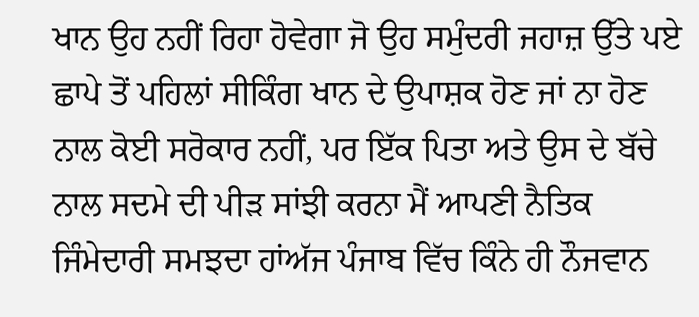ਖਾਨ ਉਹ ਨਹੀਂ ਰਿਹਾ ਹੋਵੇਗਾ ਜੋ ਉਹ ਸਮੁੰਦਰੀ ਜਹਾਜ਼ ਉੱਤੇ ਪਏ ਛਾਪੇ ਤੋਂ ਪਹਿਲਾਂ ਸੀਕਿੰਗ ਖਾਨ ਦੇ ਉਪਾਸ਼ਕ ਹੋਣ ਜਾਂ ਨਾ ਹੋਣ ਨਾਲ ਕੋਈ ਸਰੋਕਾਰ ਨਹੀਂ, ਪਰ ਇੱਕ ਪਿਤਾ ਅਤੇ ਉਸ ਦੇ ਬੱਚੇ ਨਾਲ ਸਦਮੇ ਦੀ ਪੀੜ ਸਾਂਝੀ ਕਰਨਾ ਮੈਂ ਆਪਣੀ ਨੈਤਿਕ ਜਿੰਮੇਦਾਰੀ ਸਮਝਦਾ ਹਾਂਅੱਜ ਪੰਜਾਬ ਵਿੱਚ ਕਿੰਨੇ ਹੀ ਨੌਜਵਾਨ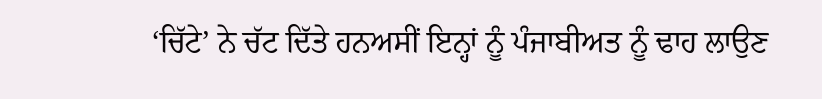‘ਚਿੱਟੇ’ ਨੇ ਚੱਟ ਦਿੱਤੇ ਹਨਅਸੀਂ ਇਨ੍ਹਾਂ ਨੂੰ ਪੰਜਾਬੀਅਤ ਨੂੰ ਢਾਹ ਲਾਉਣ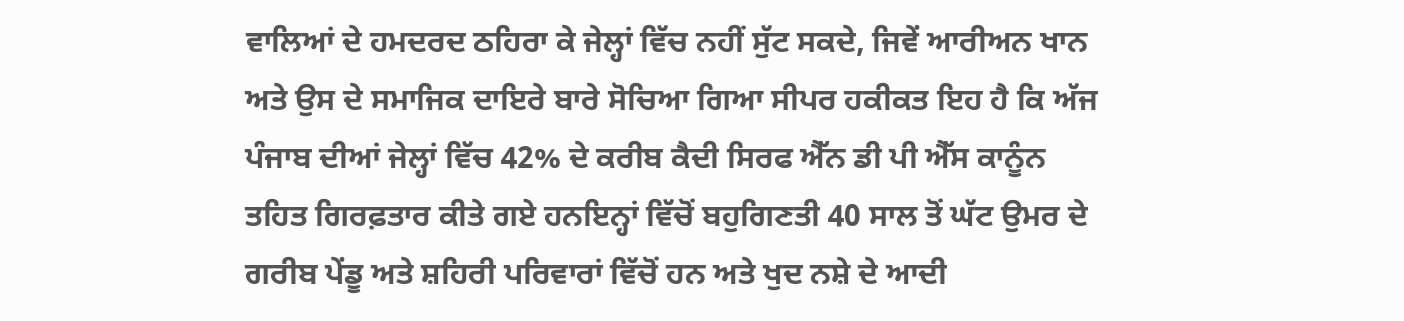ਵਾਲਿਆਂ ਦੇ ਹਮਦਰਦ ਠਹਿਰਾ ਕੇ ਜੇਲ੍ਹਾਂ ਵਿੱਚ ਨਹੀਂ ਸੁੱਟ ਸਕਦੇ, ਜਿਵੇਂ ਆਰੀਅਨ ਖਾਨ ਅਤੇ ਉਸ ਦੇ ਸਮਾਜਿਕ ਦਾਇਰੇ ਬਾਰੇ ਸੋਚਿਆ ਗਿਆ ਸੀਪਰ ਹਕੀਕਤ ਇਹ ਹੈ ਕਿ ਅੱਜ ਪੰਜਾਬ ਦੀਆਂ ਜੇਲ੍ਹਾਂ ਵਿੱਚ 42% ਦੇ ਕਰੀਬ ਕੈਦੀ ਸਿਰਫ ਐੱਨ ਡੀ ਪੀ ਐੱਸ ਕਾਨੂੰਨ ਤਹਿਤ ਗਿਰਫ਼ਤਾਰ ਕੀਤੇ ਗਏ ਹਨਇਨ੍ਹਾਂ ਵਿੱਚੋਂ ਬਹੁਗਿਣਤੀ 40 ਸਾਲ ਤੋਂ ਘੱਟ ਉਮਰ ਦੇ ਗਰੀਬ ਪੇਂਡੂ ਅਤੇ ਸ਼ਹਿਰੀ ਪਰਿਵਾਰਾਂ ਵਿੱਚੋਂ ਹਨ ਅਤੇ ਖੁਦ ਨਸ਼ੇ ਦੇ ਆਦੀ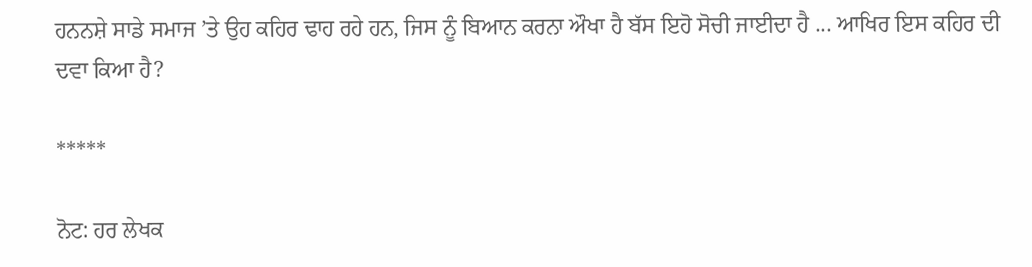ਹਨਨਸ਼ੇ ਸਾਡੇ ਸਮਾਜ ’ਤੇ ਉਹ ਕਹਿਰ ਢਾਹ ਰਹੇ ਹਨ, ਜਿਸ ਨੂੰ ਬਿਆਨ ਕਰਨਾ ਔਖਾ ਹੈ ਬੱਸ ਇਹੋ ਸੋਚੀ ਜਾਈਦਾ ਹੈ ... ਆਖਿਰ ਇਸ ਕਹਿਰ ਦੀ ਦਵਾ ਕਿਆ ਹੈ?

*****

ਨੋਟ: ਹਰ ਲੇਖਕ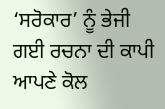‘ਸਰੋਕਾਰ’ ਨੂੰ ਭੇਜੀ ਗਈ ਰਚਨਾ ਦੀ ਕਾਪੀ ਆਪਣੇ ਕੋਲ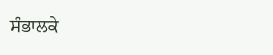ਸੰਭਾਲਕੇ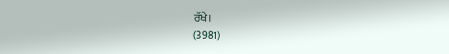ਰੱਖੇ।
(3981)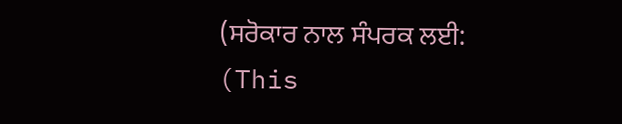(ਸਰੋਕਾਰ ਨਾਲ ਸੰਪਰਕ ਲਈ: (This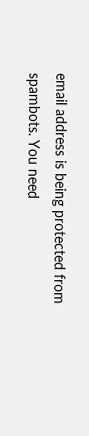email address is being protected from spambots. You need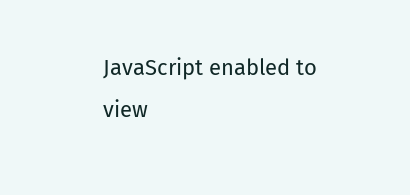JavaScript enabled to view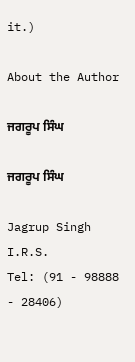it.)

About the Author

ਜਗਰੂਪ ਸਿੰਘ

ਜਗਰੂਪ ਸਿੰਘ

Jagrup Singh I.R.S.
Tel: (91 - 98888 - 28406)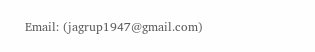Email: (jagrup1947@gmail.com)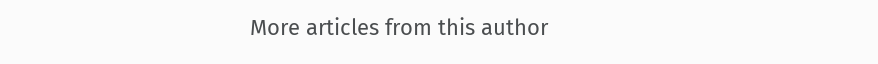More articles from this author